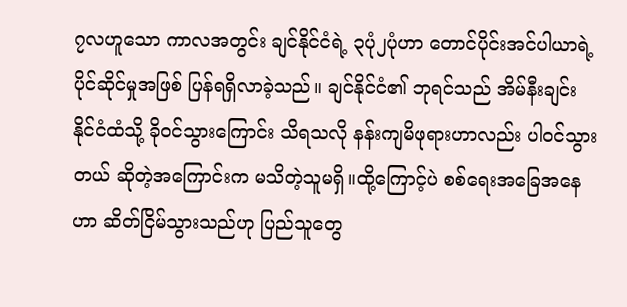၇လဟူသော ကာလအတွင်း ချင်နိုင်ငံရဲ့ ၃ပုံ၂ပုံဟာ တောင်ပိုင်းအင်ပါယာရဲ့ ပိုင်ဆိုင်မှုအဖြစ် ပြန်ရရှိလာခဲ့သည်။ ချင်နိုင်ငံ၏ ဘုရင်သည် အိမ်နီးချင်းနိုင်ငံထံသို့ ခိုဝင်သွားကြောင်း သိရသလို နန်းကျမိဖုရားဟာလည်း ပါဝင်သွားတယ် ဆိုတဲ့အကြောင်းက မသိတဲ့သူမရှိ။ထို့ကြောင့်ပဲ စစ်ရေးအခြေအနေဟာ ဆိတ်ငြိမ်သွားသည်ဟု ပြည်သူတွေ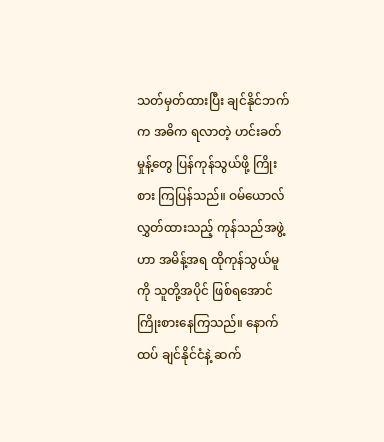သတ်မှတ်ထားပြီး ချင်နိုင်ဘက်က အဓိက ရလာတဲ့ ဟင်းခတ်မှုန့်တွေ ပြန်ကုန်သွယ်ဖို့ ကြိုးစား ကြပြန်သည်။ ဝမ်ယောလ် လွှတ်ထားသည့် ကုန်သည်အဖွဲ့ဟာ အမိန့်အရ ထိုကုန်သွယ်မူကို သူတို့အပိုင် ဖြစ်ရအောင် ကြိုးစားနေကြသည်။ နောက်ထပ် ချင်နိုင်ငံနဲ့ ဆက်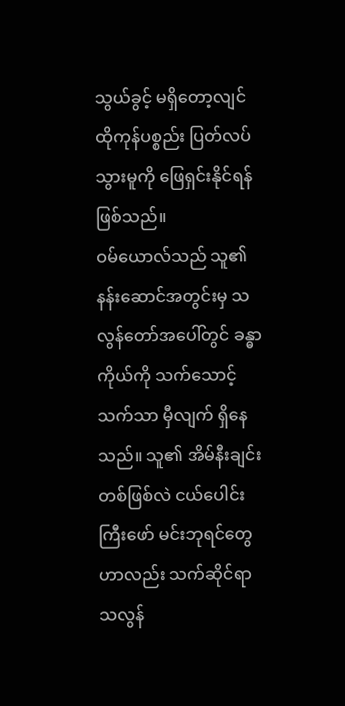သွယ်ခွင့် မရှိတော့လျင် ထိုကုန်ပစ္စည်း ပြတ်လပ်သွားမူကို ဖြေရှင်းနိုင်ရန် ဖြစ်သည်။
ဝမ်ယောလ်သည် သူ၏ နန်းဆောင်အတွင်းမှ သလွန်တော်အပေါ်တွင် ခန္ဓာကိုယ်ကို သက်သောင့်သက်သာ မှီလျက် ရှိနေသည်။ သူ၏ အိမ်နီးချင်း တစ်ဖြစ်လဲ ငယ်ပေါင်းကြီးဖော် မင်းဘုရင်တွေဟာလည်း သက်ဆိုင်ရာ သလွန်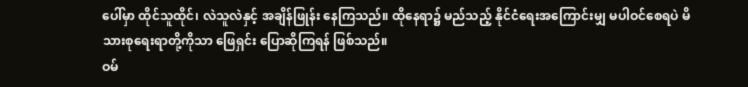ပေါ်မှာ ထိုင်သူထိုင်၊ လဲသူလဲနှင့် အချိန်ဖြုန်း နေကြသည်။ ထိုနေရာ၌ မည်သည့် နိုင်ငံရေးအကြောင်းမျှ မပါဝင်စေရပဲ မိသားစုရေးရာတို့ကိုသာ ဖြေရှင်း ပြောဆိုကြရန် ဖြစ်သည်။
ဝမ်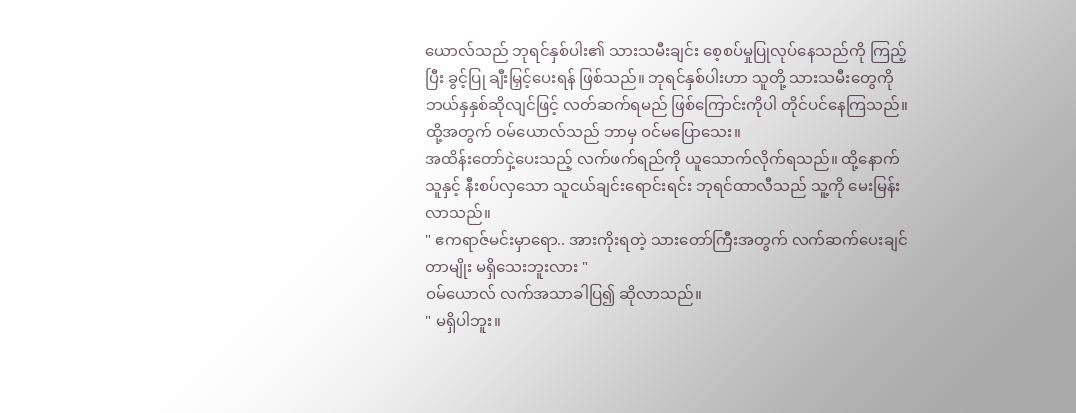ယောလ်သည် ဘုရင်နှစ်ပါး၏ သားသမီးချင်း စေ့စပ်မှုပြုလုပ်နေသည်ကို ကြည့်ပြီး ခွင့်ပြု ချီးမြှင့်ပေးရန် ဖြစ်သည်။ ဘုရင်နှစ်ပါးဟာ သူတို့ သားသမီးတွေကို ဘယ်နှနှစ်ဆိုလျင်ဖြင့် လတ်ဆက်ရမည် ဖြစ်ကြောင်းကိုပါ တိုင်ပင်နေကြသည်။ ထို့အတွက် ဝမ်ယောလ်သည် ဘာမှ ဝင်မပြောသေး။
အထိန်းတော်ငှဲ့ပေးသည့် လက်ဖက်ရည်ကို ယူသောက်လိုက်ရသည်။ ထို့နောက် သူနှင့် နီးစပ်လှသော သူငယ်ချင်းရောင်းရင်း ဘုရင်ထာလီသည် သူ့ကို မေးမြန်းလာသည်။
" ဧကရာဇ်မင်းမှာရော.. အားကိုးရတဲ့ သားတော်ကြီးအတွက် လက်ဆက်ပေးချင်တာမျိုး မရှိသေးဘူးလား "
ဝမ်ယောလ် လက်အသာခါပြ၍ ဆိုလာသည်။
" မရှိပါဘူး။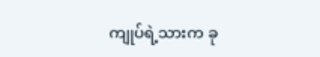ကျုပ်ရဲ့သားက ခု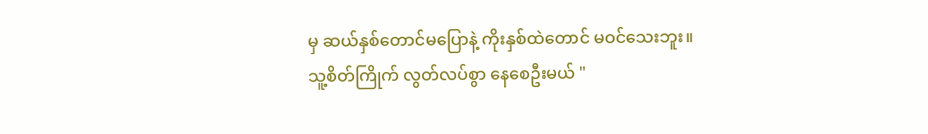မှ ဆယ်နှစ်တောင်မပြောနဲ့ ကိုးနှစ်ထဲတောင် မဝင်သေးဘူး။ သူ့စိတ်ကြိုက် လွတ်လပ်စွာ နေစေဦးမယ် "